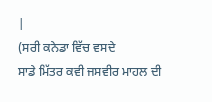|
(ਸਰੀ ਕਨੇਡਾ ਵਿੱਚ ਵਸਦੇ
ਸਾਡੇ ਮਿੱਤਰ ਕਵੀ ਜਸਵੀਰ ਮਾਹਲ ਦੀ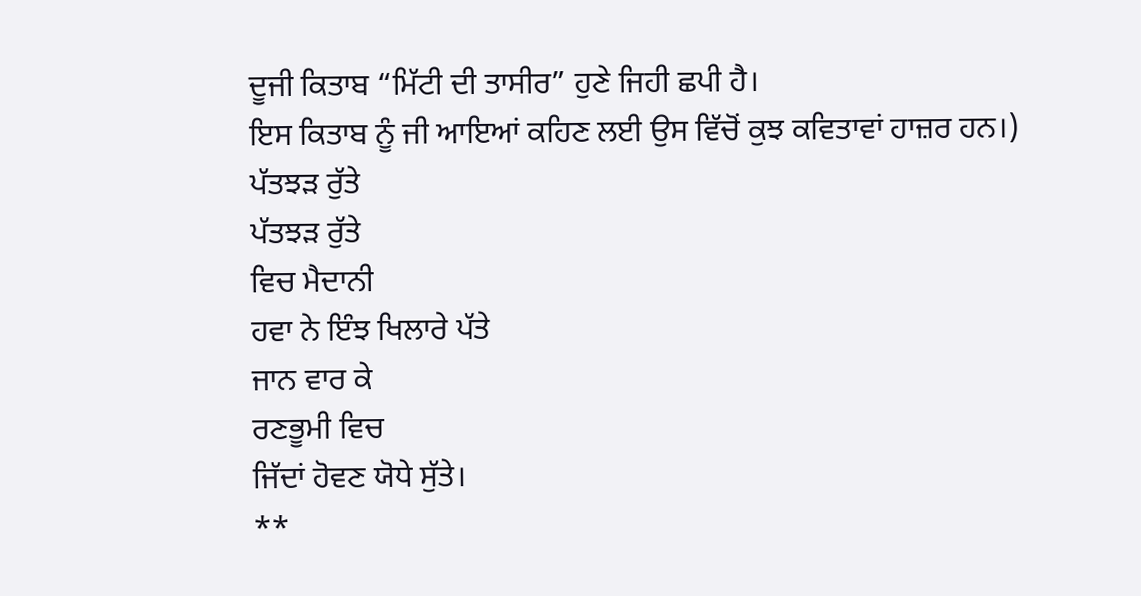ਦੂਜੀ ਕਿਤਾਬ “ਮਿੱਟੀ ਦੀ ਤਾਸੀਰ” ਹੁਣੇ ਜਿਹੀ ਛਪੀ ਹੈ।
ਇਸ ਕਿਤਾਬ ਨੂੰ ਜੀ ਆਇਆਂ ਕਹਿਣ ਲਈ ਉਸ ਵਿੱਚੋਂ ਕੁਝ ਕਵਿਤਾਵਾਂ ਹਾਜ਼ਰ ਹਨ।)
ਪੱਤਝੜ ਰੁੱਤੇ
ਪੱਤਝੜ ਰੁੱਤੇ
ਵਿਚ ਮੈਦਾਨੀ
ਹਵਾ ਨੇ ਇੰਝ ਖਿਲਾਰੇ ਪੱਤੇ
ਜਾਨ ਵਾਰ ਕੇ
ਰਣਭੂਮੀ ਵਿਚ
ਜਿੱਦਾਂ ਹੋਵਣ ਯੋਧੇ ਸੁੱਤੇ।
**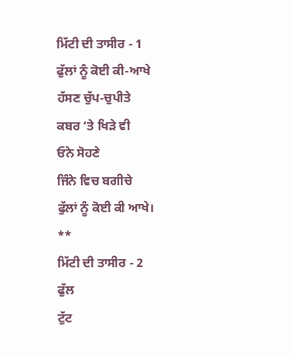ਮਿੱਟੀ ਦੀ ਤਾਸੀਰ - 1
ਫੁੱਲਾਂ ਨੂੰ ਕੋਈ ਕੀ-ਆਖੇ
ਹੱਸਣ ਚੁੱਪ-ਚੁਪੀਤੇ
ਕਬਰ ‘ਤੇ ਖਿੜੇ ਵੀ
ਓਨੇ ਸੋਹਣੇ
ਜਿੰਨੇ ਵਿਚ ਬਗੀਚੇ
ਫੁੱਲਾਂ ਨੂੰ ਕੋਈ ਕੀ ਆਖੇ।
**
ਮਿੱਟੀ ਦੀ ਤਾਸੀਰ - 2
ਫੁੱਲ
ਟੁੱਟ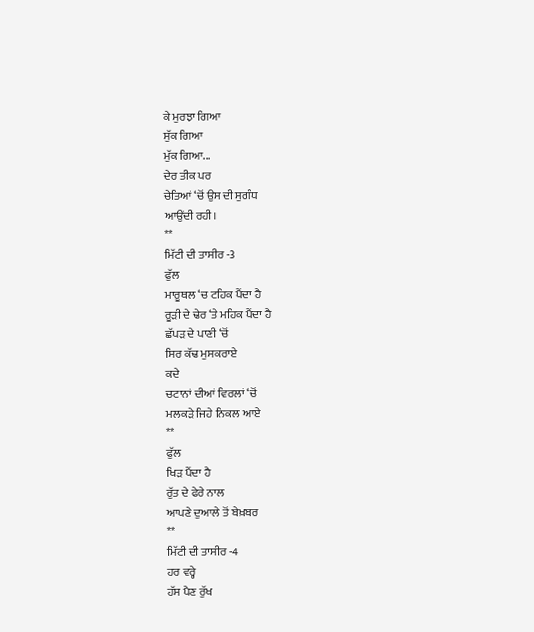ਕੇ ਮੁਰਝਾ ਗਿਆ
ਸੁੱਕ ਗਿਆ
ਮੁੱਕ ਗਿਆ...
ਦੇਰ ਤੀਕ ਪਰ
ਚੇਤਿਆਂ ‘ਚੋਂ ਉਸ ਦੀ ਸੁਗੰਧ
ਆਉਂਦੀ ਰਹੀ।
**
ਮਿੱਟੀ ਦੀ ਤਾਸੀਰ -3
ਫੁੱਲ
ਮਾਰੂਥਲ ‘ਚ ਟਹਿਕ ਪੈਂਦਾ ਹੈ
ਰੂੜੀ ਦੇ ਢੇਰ ‘ਤੇ ਮਹਿਕ ਪੈਂਦਾ ਹੈ
ਛੱਪੜ ਦੇ ਪਾਣੀ ‘ਚੋਂ
ਸਿਰ ਕੱਢ ਮੁਸਕਰਾਏ
ਕਦੇ
ਚਟਾਨਾਂ ਦੀਆਂ ਵਿਰਲਾਂ ‘ਚੋਂ
ਮਲਕੜੇ ਜਿਹੇ ਨਿਕਲ ਆਏ
**
ਫੁੱਲ
ਖਿੜ ਪੈਂਦਾ ਹੈ
ਰੁੱਤ ਦੇ ਫੇਰੇ ਨਾਲ
ਆਪਣੇ ਦੁਆਲੇ ਤੋਂ ਬੇਖ਼ਬਰ
**
ਮਿੱਟੀ ਦੀ ਤਾਸੀਰ -4
ਹਰ ਵਰ੍ਹੇ
ਹੱਸ ਪੈਣ ਰੁੱਖ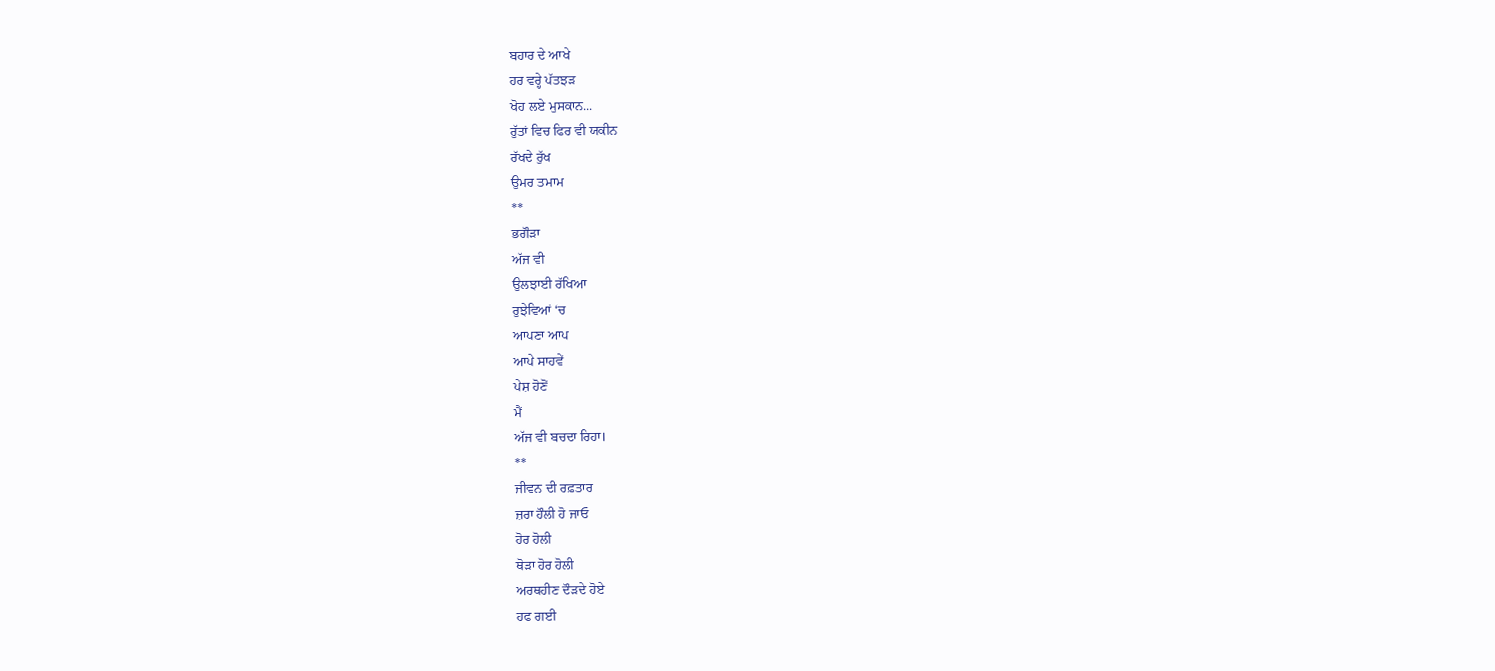ਬਹਾਰ ਦੇ ਆਖੇ
ਹਰ ਵਰ੍ਹੇ ਪੱਤਝੜ
ਖੋਹ ਲਏ ਮੁਸਕਾਨ...
ਰੁੱਤਾਂ ਵਿਚ ਫਿਰ ਵੀ ਯਕੀਨ
ਰੱਖਦੇ ਰੁੱਖ
ਉਮਰ ਤਮਾਮ
**
ਭਗੌੜਾ
ਅੱਜ ਵੀ
ਉਲਝਾਈ ਰੱਖਿਆ
ਰੁਝੇਵਿਆਂ ‘ਚ
ਆਪਣਾ ਆਪ
ਆਪੇ ਸਾਹਵੇਂ
ਪੇਸ਼ ਹੋਣੋਂ
ਮੈਂ
ਅੱਜ ਵੀ ਬਚਦਾ ਰਿਹਾ।
**
ਜੀਵਨ ਦੀ ਰਫ਼ਤਾਰ
ਜ਼ਰਾ ਹੌਲੀ ਹੋ ਜਾਓ
ਹੋਰ ਹੋਲੀ
ਥੋੜਾ ਹੋਰ ਹੋਲੀ
ਅਰਥਹੀਣ ਦੌੜਦੇ ਹੋਏ
ਹਫ ਗਈ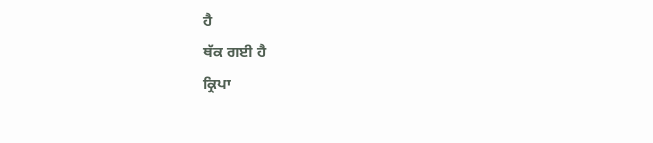ਹੈ
ਥੱਕ ਗਈ ਹੈ
ਕ੍ਰਿਪਾ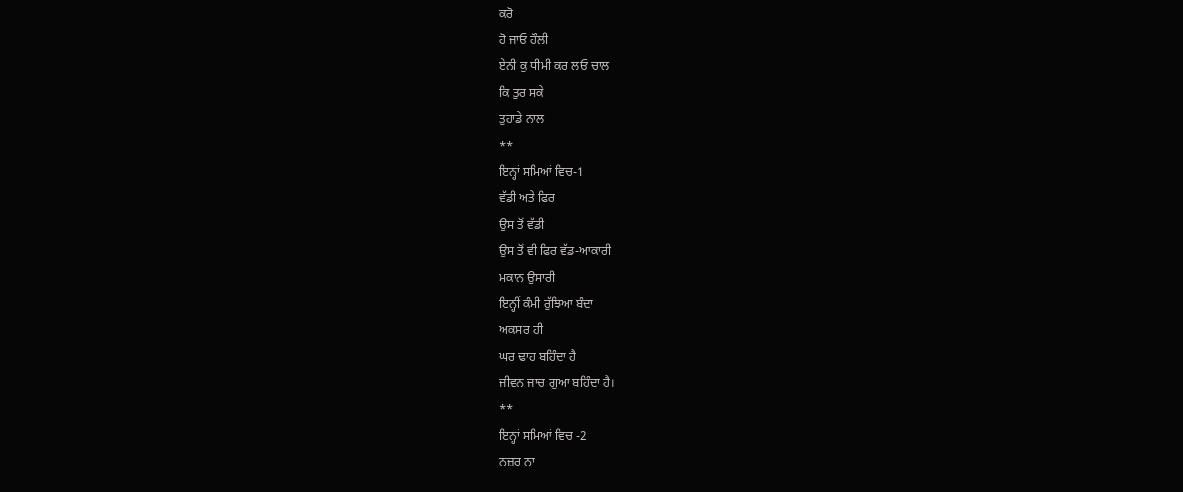ਕਰੋ
ਹੋ ਜਾਓ ਹੌਲੀ
ਏਨੀ ਕੁ ਧੀਮੀ ਕਰ ਲਓ ਚਾਲ
ਕਿ ਤੁਰ ਸਕੇ
ਤੁਹਾਡੇ ਨਾਲ
**
ਇਨ੍ਹਾਂ ਸਮਿਆਂ ਵਿਚ-1
ਵੱਡੀ ਅਤੇ ਫਿਰ
ਉਸ ਤੋਂ ਵੱਡੀ
ਉਸ ਤੋਂ ਵੀ ਫਿਰ ਵੱਡ-ਆਕਾਰੀ
ਮਕਾਨ ਉਸਾਰੀ
ਇਨ੍ਹੀਂ ਕੰਮੀ ਰੁੱਝਿਆ ਬੰਦਾ
ਅਕਸਰ ਹੀ
ਘਰ ਢਾਹ ਬਹਿੰਦਾ ਹੈ
ਜੀਵਨ ਜਾਚ ਗੁਆ ਬਹਿੰਦਾ ਹੈ।
**
ਇਨ੍ਹਾਂ ਸਮਿਆਂ ਵਿਚ -2
ਨਜ਼ਰ ਨਾ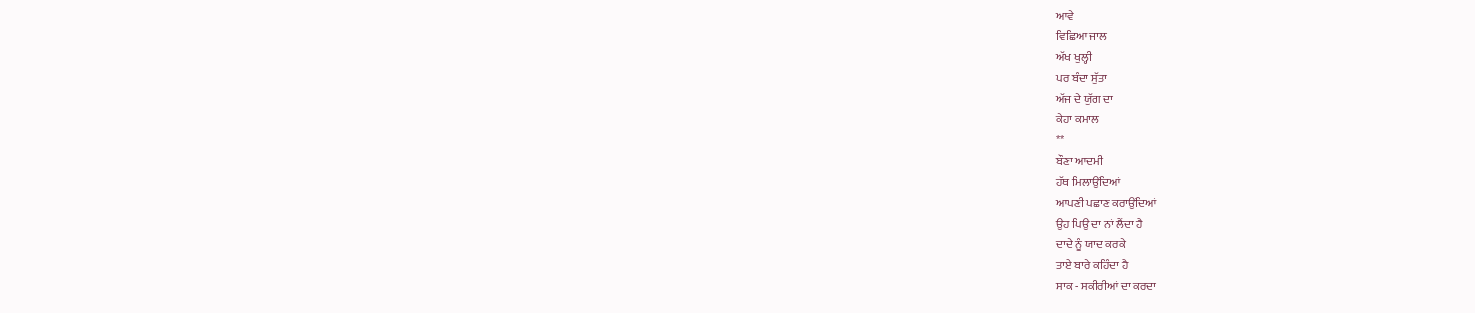ਆਵੇ
ਵਿਛਿਆ ਜਾਲ
ਅੱਖ ਖੁਲ੍ਹੀ
ਪਰ ਬੰਦਾ ਸੁੱਤਾ
ਅੱਜ ਦੇ ਯੁੱਗ ਦਾ
ਕੇਹਾ ਕਮਾਲ
**
ਬੌਣਾ ਆਦਮੀ
ਹੱਥ ਮਿਲਾਉਂਦਿਆਂ
ਆਪਣੀ ਪਛਾਣ ਕਰਾਉਂਦਿਆਂ
ਉਹ ਪਿਉ ਦਾ ਨਾਂ ਲੈਂਦਾ ਹੈ
ਦਾਦੇ ਨੂੰ ਯਾਦ ਕਰਕੇ
ਤਾਏ ਬਾਰੇ ਕਹਿੰਦਾ ਹੈ
ਸਾਕ - ਸਕੀਰੀਆਂ ਦਾ ਕਰਦਾ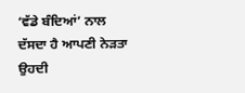‘ਵੱਡੇ ਬੰਦਿਆਂ’ ਨਾਲ
ਦੱਸਦਾ ਹੈ ਆਪਣੀ ਨੇੜਤਾ
ਉਹਦੀ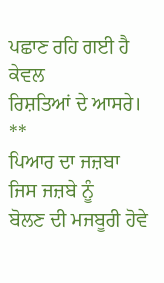ਪਛਾਣ ਰਹਿ ਗਈ ਹੈ ਕੇਵਲ
ਰਿਸ਼ਤਿਆਂ ਦੇ ਆਸਰੇ।
**
ਪਿਆਰ ਦਾ ਜਜ਼ਬਾ
ਜਿਸ ਜਜ਼ਬੇ ਨੂੰ
ਬੋਲਣ ਦੀ ਮਜਬੂਰੀ ਹੋਵੇ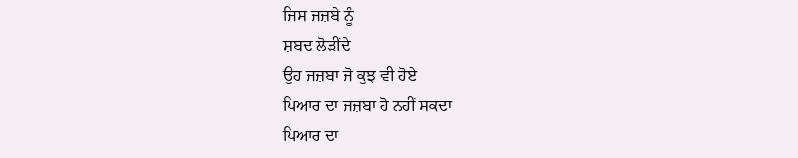ਜਿਸ ਜਜ਼ਬੇ ਨੂੰ
ਸ਼ਬਦ ਲੋੜੀਂਦੇ
ਉਹ ਜਜ਼ਬਾ ਜੋ ਕੁਝ ਵੀ ਹੋਏ
ਪਿਆਰ ਦਾ ਜਜ਼ਬਾ ਹੋ ਨਹੀਂ ਸਕਦਾ
ਪਿਆਰ ਦਾ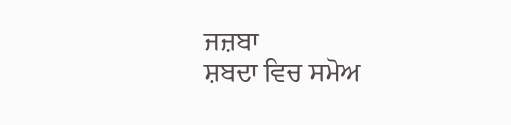ਜਜ਼ਬਾ
ਸ਼ਬਦਾ ਵਿਚ ਸਮੋਅ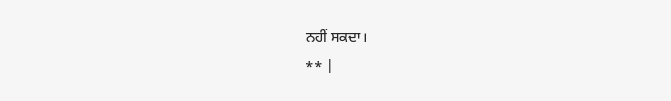ਨਹੀਂ ਸਕਦਾ।
** |